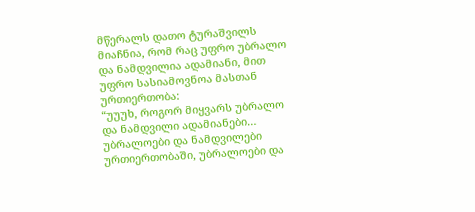მწერალს დათო ტურაშვილს მიაჩნია, რომ რაც უფრო უბრალო და ნამდვილია ადამიანი, მით უფრო სასიამოვნოა მასთან ურთიერთობა:
“უუუხ, როგორ მიყვარს უბრალო და ნამდვილი ადამიანები… უბრალოები და ნამდვილები ურთიერთობაში, უბრალოები და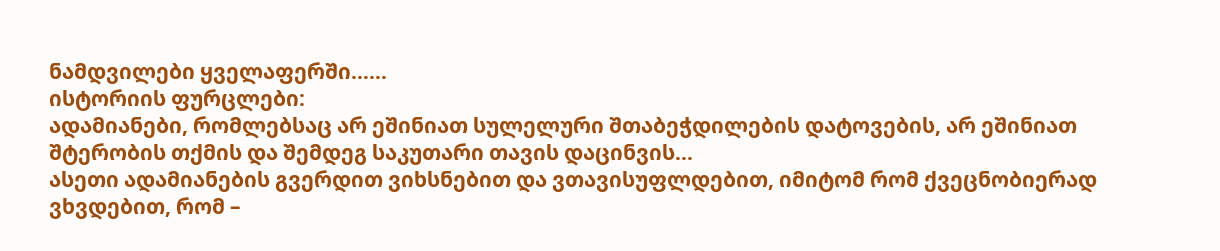ნამდვილები ყველაფერში……
ისტორიის ფურცლები:
ადამიანები, რომლებსაც არ ეშინიათ სულელური შთაბეჭდილების დატოვების, არ ეშინიათ შტერობის თქმის და შემდეგ საკუთარი თავის დაცინვის…
ასეთი ადამიანების გვერდით ვიხსნებით და ვთავისუფლდებით, იმიტომ რომ ქვეცნობიერად ვხვდებით, რომ –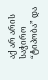აქ არ არის საჭირო “ტიპობა” და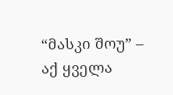“მასკი შოუ” – აქ ყველა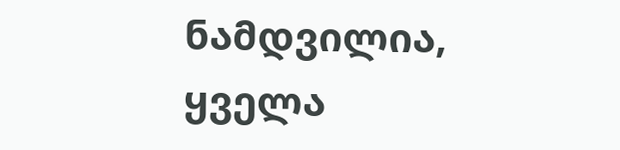ნამდვილია, ყველა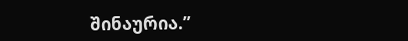შინაურია.”